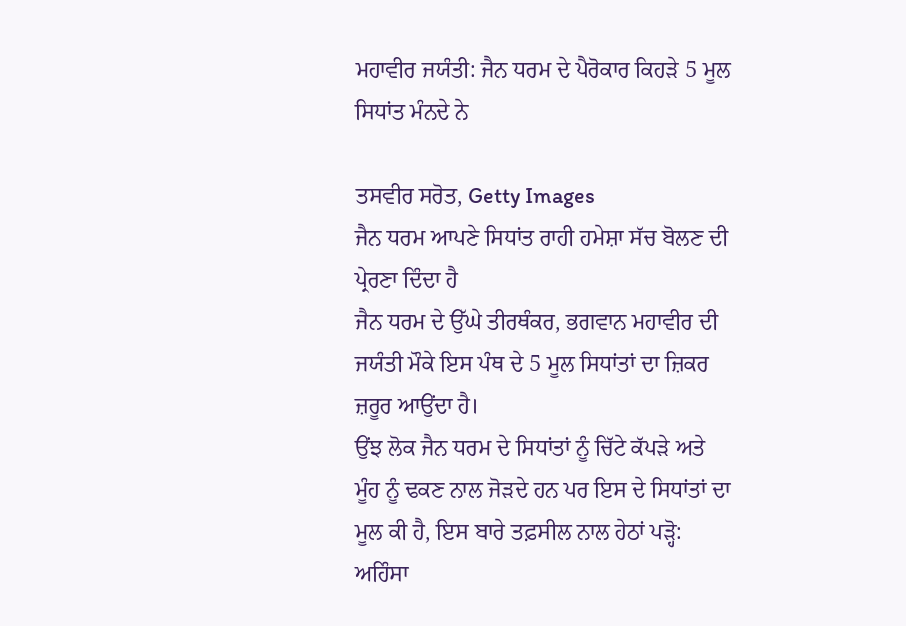ਮਹਾਵੀਰ ਜਯੰਤੀ: ਜੈਨ ਧਰਮ ਦੇ ਪੈਰੋਕਾਰ ਕਿਹੜੇ 5 ਮੂਲ ਸਿਧਾਂਤ ਮੰਨਦੇ ਨੇ

ਤਸਵੀਰ ਸਰੋਤ, Getty Images
ਜੈਨ ਧਰਮ ਆਪਣੇ ਸਿਧਾਂਤ ਰਾਹੀ ਹਮੇਸ਼ਾ ਸੱਚ ਬੋਲਣ ਦੀ ਪ੍ਰੇਰਣਾ ਦਿੰਦਾ ਹੈ
ਜੈਨ ਧਰਮ ਦੇ ਉੱਘੇ ਤੀਰਥੰਕਰ, ਭਗਵਾਨ ਮਹਾਵੀਰ ਦੀ ਜਯੰਤੀ ਮੌਕੇ ਇਸ ਪੰਥ ਦੇ 5 ਮੂਲ ਸਿਧਾਂਤਾਂ ਦਾ ਜ਼ਿਕਰ ਜ਼ਰੂਰ ਆਉਂਦਾ ਹੈ।
ਉਂਝ ਲੋਕ ਜੈਨ ਧਰਮ ਦੇ ਸਿਧਾਂਤਾਂ ਨੂੰ ਚਿੱਟੇ ਕੱਪੜੇ ਅਤੇ ਮੂੰਹ ਨੂੰ ਢਕਣ ਨਾਲ ਜੋੜਦੇ ਹਨ ਪਰ ਇਸ ਦੇ ਸਿਧਾਂਤਾਂ ਦਾ ਮੂਲ ਕੀ ਹੈ, ਇਸ ਬਾਰੇ ਤਫ਼ਸੀਲ ਨਾਲ ਹੇਠਾਂ ਪੜ੍ਹੋ:
ਅਹਿੰਸਾ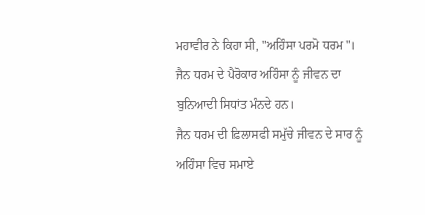ਮਹਾਵੀਰ ਨੇ ਕਿਹਾ ਸੀ, "ਅਹਿੰਸਾ ਪਰਮੋ ਧਰਮ"। ਜੈਨ ਧਰਮ ਦੇ ਪੈਰੋਕਾਰ ਅਹਿੰਸਾ ਨੂੰ ਜੀਵਨ ਦਾ ਬੁਨਿਆਦੀ ਸਿਧਾਂਤ ਮੰਨਦੇ ਹਨ।
ਜੈਨ ਧਰਮ ਦੀ ਫ਼ਿਲਾਸਫੀ ਸਮੁੱਚੇ ਜੀਵਨ ਦੇ ਸਾਰ ਨੂੰ ਅਹਿੰਸਾ ਵਿਚ ਸਮਾਏ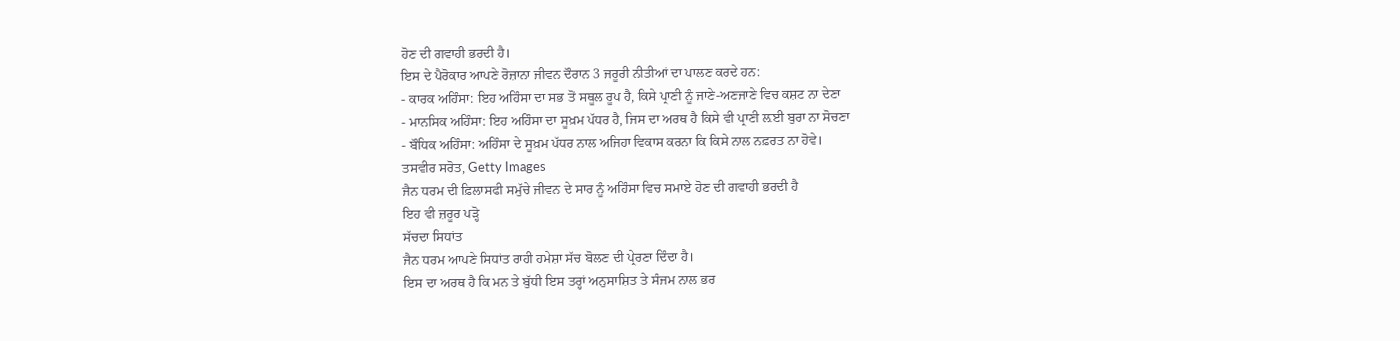ਹੋਣ ਦੀ ਗਵਾਹੀ ਭਰਦੀ ਹੈ।
ਇਸ ਦੇ ਪੈਰੋਕਾਰ ਆਪਣੇ ਰੋਜ਼ਾਨਾ ਜੀਵਨ ਦੌਰਾਨ 3 ਜਰੂਰੀ ਨੀਤੀਆਂ ਦਾ ਪਾਲਣ ਕਰਦੇ ਹਨ:
- ਕਾਰਕ ਅਹਿੰਸਾ: ਇਹ ਅਹਿੰਸਾ ਦਾ ਸਭ ਤੋਂ ਸਥੂਲ ਰੂਪ ਹੈ, ਕਿਸੇ ਪ੍ਰਾਣੀ ਨੂੰ ਜਾਣੇ-ਅਣਜਾਣੇ ਵਿਚ ਕਸ਼ਟ ਨਾ ਦੇਣਾ
- ਮਾਨਸਿਕ ਅਹਿੰਸਾ: ਇਹ ਅਹਿੰਸਾ ਦਾ ਸੂਖ਼ਮ ਪੱਧਰ ਹੈ, ਜਿਸ ਦਾ ਅਰਥ ਹੈ ਕਿਸੇ ਵੀ ਪ੍ਰਾਣੀ ਲ਼ਈ ਬੁਰਾ ਨਾ ਸੋਚਣਾ
- ਬੌਧਿਕ ਅਹਿੰਸਾ: ਅਹਿੰਸਾ ਦੇ ਸੂਖ਼ਮ ਪੱਧਰ ਨਾਲ ਅਜਿਹਾ ਵਿਕਾਸ ਕਰਨਾ ਕਿ ਕਿਸੇ ਨਾਲ ਨਫ਼ਰਤ ਨਾ ਹੋਵੇ।
ਤਸਵੀਰ ਸਰੋਤ, Getty Images
ਜੈਨ ਧਰਮ ਦੀ ਫ਼ਿਲਾਸਫੀ ਸਮੁੱਚੇ ਜੀਵਨ ਦੇ ਸਾਰ ਨੂੰ ਅਹਿੰਸਾ ਵਿਚ ਸਮਾਏ ਹੋਣ ਦੀ ਗਵਾਹੀ ਭਰਦੀ ਹੈ
ਇਹ ਵੀ ਜ਼ਰੂਰ ਪੜ੍ਹੋ
ਸੱਚਦਾ ਸਿਧਾਂਤ
ਜੈਨ ਧਰਮ ਆਪਣੇ ਸਿਧਾਂਤ ਰਾਹੀ ਹਮੇਸ਼ਾ ਸੱਚ ਬੋਲਣ ਦੀ ਪ੍ਰੇਰਣਾ ਦਿੰਦਾ ਹੈ।
ਇਸ ਦਾ ਅਰਥ ਹੈ ਕਿ ਮਨ ਤੇ ਬੁੱਧੀ ਇਸ ਤਰ੍ਹਾਂ ਅਨੁਸਾਸ਼ਿਤ ਤੇ ਸੰਜਮ ਨਾਲ ਭਰ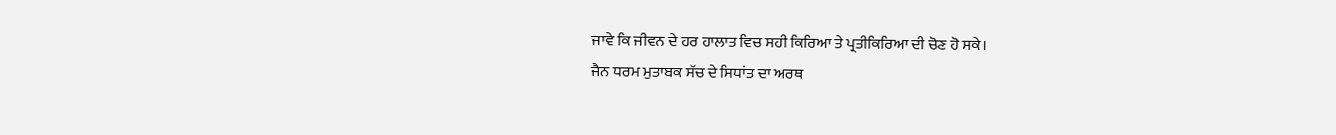ਜਾਵੇ ਕਿ ਜੀਵਨ ਦੇ ਹਰ ਹਾਲਾਤ ਵਿਚ ਸਹੀ ਕਿਰਿਆ ਤੇ ਪ੍ਰਤੀਕਿਰਿਆ ਦੀ ਚੋਣ ਹੋ ਸਕੇ।
ਜੈਨ ਧਰਮ ਮੁਤਾਬਕ ਸੱਚ ਦੇ ਸਿਧਾਂਤ ਦਾ ਅਰਥ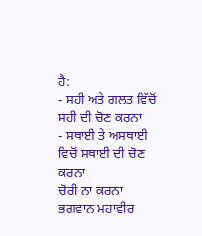ਹੈ:
- ਸਹੀ ਅਤੇ ਗਲਤ ਵਿੱਚੋਂ ਸਹੀ ਦੀ ਚੋਣ ਕਰਨਾ
- ਸਥਾਈ ਤੇ ਅਸਥਾਈ ਵਿਚੋਂ ਸਥਾਈ ਦੀ ਚੋਣ ਕਰਨਾ
ਚੋਰੀ ਨਾ ਕਰਨਾ
ਭਗਵਾਨ ਮਹਾਵੀਰ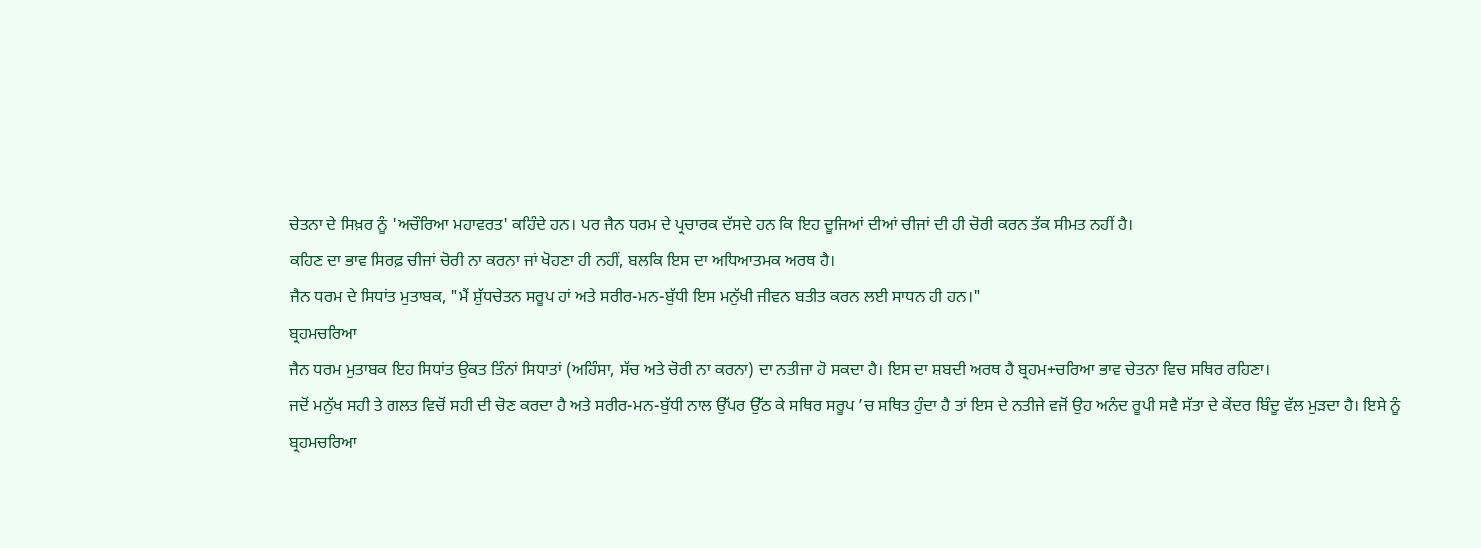ਚੇਤਨਾ ਦੇ ਸਿਖ਼ਰ ਨੂੰ 'ਅਚੌਰਿਆ ਮਹਾਵਰਤ' ਕਹਿੰਦੇ ਹਨ। ਪਰ ਜੈਨ ਧਰਮ ਦੇ ਪ੍ਰਚਾਰਕ ਦੱਸਦੇ ਹਨ ਕਿ ਇਹ ਦੂਜਿਆਂ ਦੀਆਂ ਚੀਜਾਂ ਦੀ ਹੀ ਚੋਰੀ ਕਰਨ ਤੱਕ ਸੀਮਤ ਨਹੀਂ ਹੈ।
ਕਹਿਣ ਦਾ ਭਾਵ ਸਿਰਫ਼ ਚੀਜਾਂ ਚੋਰੀ ਨਾ ਕਰਨਾ ਜਾਂ ਖੋਹਣਾ ਹੀ ਨਹੀਂ, ਬਲਕਿ ਇਸ ਦਾ ਅਧਿਆਤਮਕ ਅਰਥ ਹੈ।
ਜੈਨ ਧਰਮ ਦੇ ਸਿਧਾਂਤ ਮੁਤਾਬਕ, "ਮੈਂ ਸ਼ੁੱਧਚੇਤਨ ਸਰੂਪ ਹਾਂ ਅਤੇ ਸਰੀਰ-ਮਨ-ਬੁੱਧੀ ਇਸ ਮਨੁੱਖੀ ਜੀਵਨ ਬਤੀਤ ਕਰਨ ਲਈ ਸਾਧਨ ਹੀ ਹਨ।"
ਬ੍ਰਹਮਚਰਿਆ
ਜੈਨ ਧਰਮ ਮੁਤਾਬਕ ਇਹ ਸਿਧਾਂਤ ਉਕਤ ਤਿੰਨਾਂ ਸਿਧਾਤਾਂ (ਅਹਿੰਸਾ, ਸੱਚ ਅਤੇ ਚੋਰੀ ਨਾ ਕਰਨਾ) ਦਾ ਨਤੀਜਾ ਹੋ ਸਕਦਾ ਹੈ। ਇਸ ਦਾ ਸ਼ਬਦੀ ਅਰਥ ਹੈ ਬ੍ਰਹਮ+ਚਰਿਆ ਭਾਵ ਚੇਤਨਾ ਵਿਚ ਸਥਿਰ ਰਹਿਣਾ।
ਜਦੋਂ ਮਨੁੱਖ ਸਹੀ ਤੇ ਗਲਤ ਵਿਚੋਂ ਸਹੀ ਦੀ ਚੋਣ ਕਰਦਾ ਹੈ ਅਤੇ ਸਰੀਰ-ਮਨ-ਬੁੱਧੀ ਨਾਲ ਉੱਪਰ ਉੱਠ ਕੇ ਸਥਿਰ ਸਰੂਪ ’ਚ ਸਥਿਤ ਹੁੰਦਾ ਹੈ ਤਾਂ ਇਸ ਦੇ ਨਤੀਜੇ ਵਜੋਂ ਉਹ ਅਨੰਦ ਰੂਪੀ ਸਵੈ ਸੱਤਾ ਦੇ ਕੇਂਦਰ ਬਿੰਦੂ ਵੱਲ ਮੁੜਦਾ ਹੈ। ਇਸੇ ਨੂੰ ਬ੍ਰਹਮਚਰਿਆ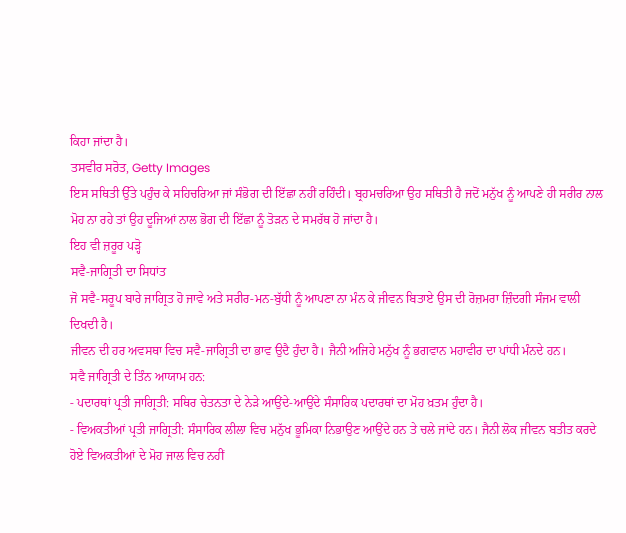ਕਿਹਾ ਜਾਂਦਾ ਹੈ।
ਤਸਵੀਰ ਸਰੋਤ, Getty Images
ਇਸ ਸਥਿਤੀ ਉੱਤੇ ਪਹੁੰਚ ਕੇ ਸਹਿਚਰਿਆ ਜਾਂ ਸੰਭੋਗ ਦੀ ਇੱਛਾ ਨਹੀਂ ਰਹਿੰਦੀ। ਬ੍ਰਹਮਚਰਿਆ ਉਹ ਸਥਿਤੀ ਹੈ ਜਦੋਂ ਮਨੁੱਖ ਨੂੰ ਆਪਣੇ ਹੀ ਸਰੀਰ ਨਾਲ ਮੋਹ ਨਾ ਰਹੇ ਤਾਂ ਉਹ ਦੂਜਿਆਂ ਨਾਲ ਭੋਗ ਦੀ ਇੱਛਾ ਨੂੰ ਤੋੜਨ ਦੇ ਸਮਰੱਥ ਹੋ ਜਾਂਦਾ ਹੈ।
ਇਹ ਵੀ ਜ਼ਰੂਰ ਪੜ੍ਹੋ
ਸਵੈ-ਜਾਗ੍ਰਿਤੀ ਦਾ ਸਿਧਾਂਤ
ਜੋ ਸਵੈ-ਸਰੂਪ ਬਾਰੇ ਜਾਗ੍ਰਿਤ ਹੋ ਜਾਵੇ ਅਤੇ ਸਰੀਰ-ਮਨ-ਬੁੱਧੀ ਨੂੰ ਆਪਣਾ ਨਾ ਮੰਨ ਕੇ ਜੀਵਨ ਬਿਤਾਏ ਉਸ ਦੀ ਰੋਜ਼ਮਰਾ ਜ਼ਿੰਦਗੀ ਸੰਜਮ ਵਾਲੀ ਦਿਖਦੀ ਹੈ।
ਜੀਵਨ ਦੀ ਹਰ ਅਵਸਥਾ ਵਿਚ ਸਵੈ-ਜਾਗ੍ਰਿਤੀ ਦਾ ਭਾਵ ਉਦੈ ਹੁੰਦਾ ਹੈ। ਜੈਨੀ ਅਜਿਹੇ ਮਨੁੱਖ ਨੂੰ ਭਗਵਾਨ ਮਹਾਵੀਰ ਦਾ ਪਾਂਧੀ ਮੰਨਦੇ ਹਨ।
ਸਵੈ ਜਾਗ੍ਰਿਤੀ ਦੇ ਤਿੰਨ ਆਯਾਮ ਹਨ:
- ਪਦਾਰਥਾਂ ਪ੍ਰਤੀ ਜਾਗ੍ਰਿਤੀ: ਸਥਿਰ ਚੇਤਨਤਾ ਦੇ ਨੇੜੇ ਆਉਂਦੇ-ਆਉਂਦੇ ਸੰਸਾਰਿਕ ਪਦਾਰਥਾਂ ਦਾ ਮੋਹ ਖ਼ਤਮ ਹੁੰਦਾ ਹੈ।
- ਵਿਅਕਤੀਆਂ ਪ੍ਰਤੀ ਜਾਗ੍ਰਿਤੀ: ਸੰਸਾਰਿਕ ਲੀਲਾ ਵਿਚ ਮਨੁੱਖ ਭੂਮਿਕਾ ਨਿਭਾਉਣ ਆਉਂਦੇ ਹਨ ਤੇ ਚਲੇ ਜਾਂਦੇ ਹਨ। ਜੈਨੀ ਲੋਕ ਜੀਵਨ ਬਤੀਤ ਕਰਦੇ ਹੋਏ ਵਿਅਕਤੀਆਂ ਦੇ ਮੋਹ ਜਾਲ ਵਿਚ ਨਹੀਂ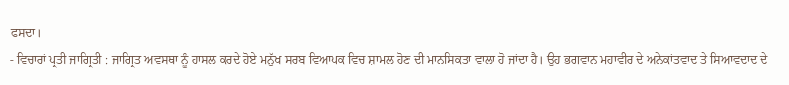ਫਸਦਾ।
- ਵਿਚਾਰਾਂ ਪ੍ਰਤੀ ਜਾਗ੍ਰਿਤੀ : ਜਾਗ੍ਰਿਤ ਅਵਸਥਾ ਨੂੰ ਹਾਸਲ ਕਰਦੇ ਹੋਏ ਮਨੁੱਖ ਸਰਬ ਵਿਆਪਕ ਵਿਚ ਸ਼ਾਮਲ ਹੋਣ ਦੀ ਮਾਨਸਿਕਤਾ ਵਾਲਾ ਹੋ ਜਾਂਦਾ ਹੈ। ਉਹ ਭਗਵਾਨ ਮਹਾਵੀਰ ਦੇ ਅਨੇਕਾਂਤਵਾਦ ਤੇ ਸਿਆਵਦਾਦ ਦੇ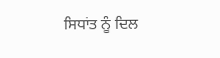ਸਿਧਾਂਤ ਨੂੰ ਦਿਲ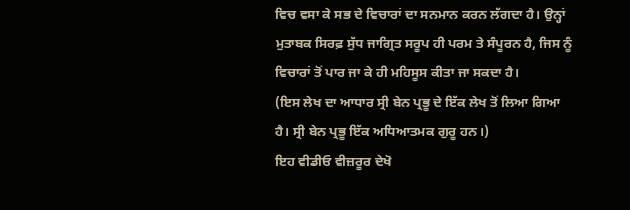ਵਿਚ ਵਸਾ ਕੇ ਸਭ ਦੇ ਵਿਚਾਰਾਂ ਦਾ ਸਨਮਾਨ ਕਰਨ ਲੱਗਦਾ ਹੈ। ਉਨ੍ਹਾਂ ਮੁਤਾਬਕ ਸਿਰਫ਼ ਸੁੱਧ ਜਾਗ੍ਰਿਤ ਸਰੂਪ ਹੀ ਪਰਮ ਤੇ ਸੰਪੂਰਨ ਹੈ, ਜਿਸ ਨੂੰ ਵਿਚਾਰਾਂ ਤੋਂ ਪਾਰ ਜਾ ਕੇ ਹੀ ਮਹਿਸੂਸ ਕੀਤਾ ਜਾ ਸਕਦਾ ਹੈ।
(ਇਸ ਲੇਖ ਦਾ ਆਧਾਰ ਸ੍ਰੀ ਬੇਨ ਪ੍ਰਭੂ ਦੇ ਇੱਕ ਲੇਖ ਤੋਂ ਲਿਆ ਗਿਆ ਹੈ। ਸ੍ਰੀ ਬੇਨ ਪ੍ਰਭੂ ਇੱਕ ਅਧਿਆਤਮਕ ਗੁਰੂ ਹਨ।)
ਇਹ ਵੀਡੀਓ ਵੀਜ਼ਰੂਰ ਦੇਖੋ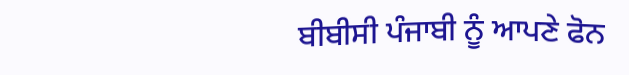ਬੀਬੀਸੀ ਪੰਜਾਬੀ ਨੂੰ ਆਪਣੇ ਫੋਨ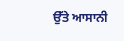ਉੱਤੇ ਆਸਾਨੀ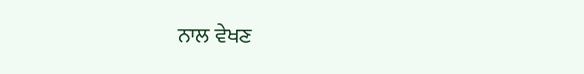ਨਾਲ ਵੇਖਣ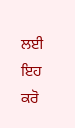ਲਈ ਇਹ ਕਰੋ